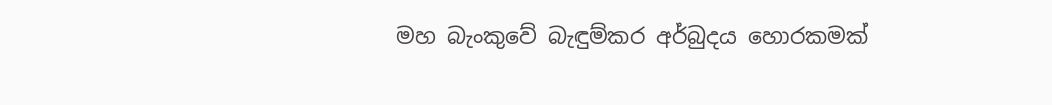මහ බැංකුවේ බැඳුම්කර අර්බුදය හොරකමක්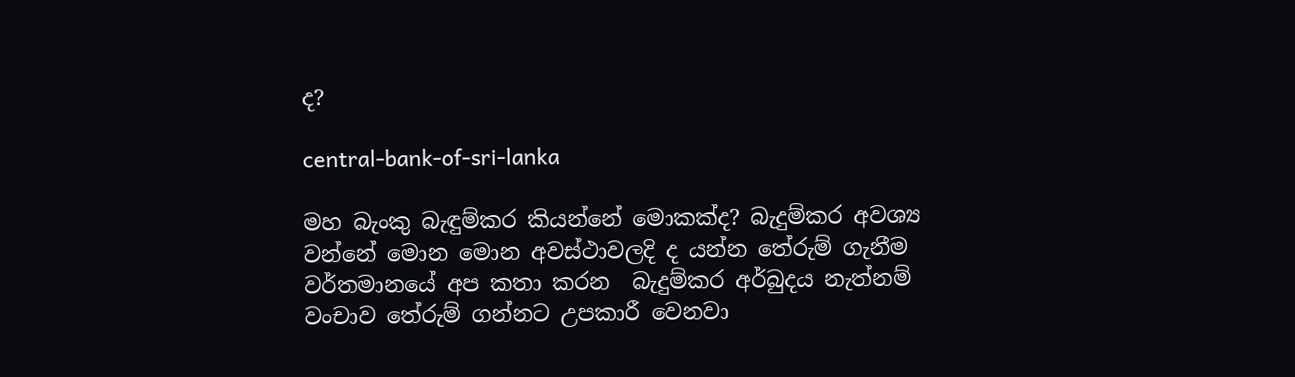ද?

central-bank-of-sri-lanka

මහ බැංකු බැඳුම්කර කියන්නේ මොකක්ද? බැදුම්කර අවශ්‍ය වන්නේ මොන මොන අවස්ථාවලදි ද යන්න තේරුම් ගැනීම වර්තමානයේ අප කතා කරන  බැදුම්කර අර්බුදය නැත්නම් වංචාව තේරුම් ගන්නට උපකාරී වෙනවා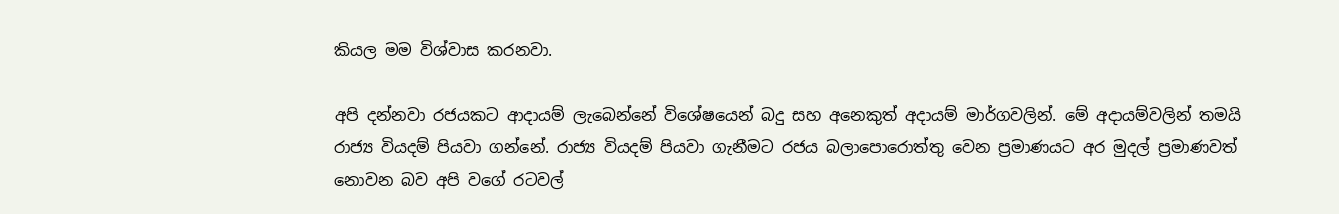කියල මම විශ්වාස කරනවා.

අපි දන්නවා රජයකට ආදායම් ලැබෙන්නේ විශේෂයෙන් බදු සහ අනෙකුත් අදායම් මාර්ගවලින්. මේ අදායම්වලින් තමයි රාජ්‍ය වියදම් පියවා ගන්නේ. රාජ්‍ය වියදම් පියවා ගැනීමට රජය බලාපොරොත්තු වෙන ප්‍රමාණයට අර මුදල් ප්‍රමාණවත් නොවන බව අපි වගේ රටවල්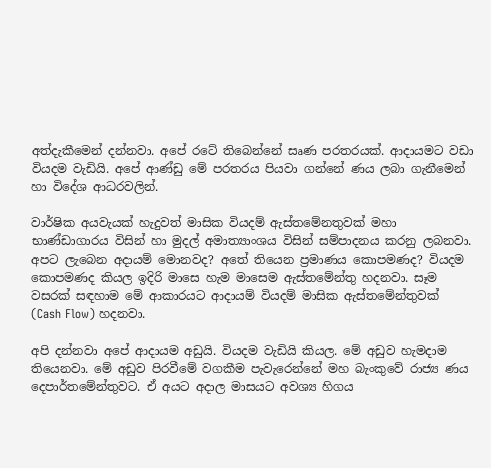අත්දැකීමෙන් දන්නවා. අපේ රටේ තිබෙන්නේ සෘණ පරතරයක්. ආදායමට වඩා වියදම වැඩියි. අපේ ආණ්ඩු මේ පරතරය පියවා ගන්නේ ණය ලබා ගැනීමෙන් හා විදේශ ආධරවලින්.

වාර්ෂික අයවැයක් හැදුවත් මාසික වියදම් ඇස්තමේනතුවක් මහා භාණ්ඩාගාරය විසින් හා මුදල් අමාත්‍යාංශය විසින් සම්පාදනය කරනු ලබනවා. අපට ලැබෙන අදායම් මොනවද? අතේ තියෙන ප්‍රමාණය කොපමණද? වියදම කොපමණද කියල ඉදිරි මාසෙ හැම මාසෙම ඇස්තමේන්තු හදනවා. සෑම වසරක් සඳහාම මේ ආකාරයට ආදායම් වියදම් මාසික ඇස්තමේන්තුවක් (Cash Flow) හදනවා.

අපි දන්නවා අපේ ආදායම අඩුයි. වියදම වැඩියි කියල. මේ අඩුව හැමදාම තියෙනවා. මේ අඩුව පිරවීමේ වගකීම පැවැරෙන්නේ මහ බැංකුවේ රාජ්‍ය ණය දෙපාර්තමේන්තුවට. ඒ අයට අදාල මාසයට අවශ්‍ය හිගය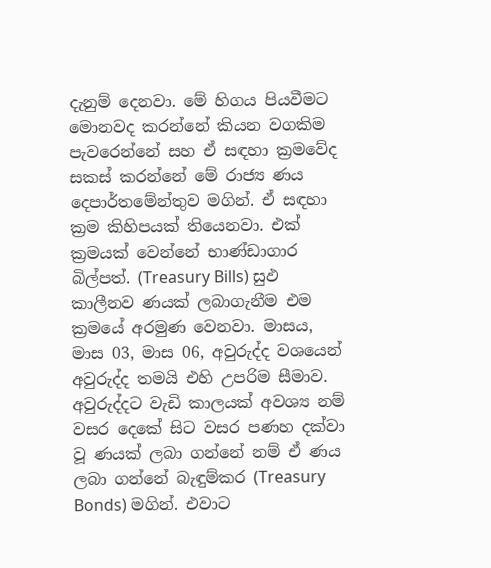දැනුම් දෙනවා. මේ හිගය පියවීමට මොනවද කරන්නේ කියන වගකිම පැවරෙන්නේ සහ ඒ සඳහා ක්‍රමවේද සකස් කරන්නේ මේ රාජ්‍ය ණය දෙපාර්තමේන්තුව මගින්. ඒ සඳහා ක්‍රම කිහිපයක් තියෙනවා. එක් ක්‍රමයක් වෙන්නේ භාණ්ඩාගාර බිල්පත්. (Treasury Bills) සුඵ කාලීනව ණයක් ලබාගැනීම එම ක්‍රමයේ අරමුණ වෙනවා. මාසය, මාස 03, මාස 06, අවුරුද්ද වශයෙන් අවුරුද්ද තමයි එහි උපරිම සීමාව. අවුරුද්දට වැඩි කාලයක් අවශ්‍ය නම් වසර දෙකේ සිට වසර පණහ දක්වා වූ ණයක් ලබා ගන්නේ නම් ඒ ණය ලබා ගන්නේ බැඳුම්කර (Treasury Bonds) මගින්. එවාට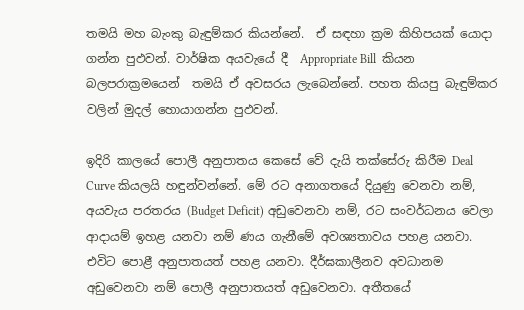තමයි මහ බැංකු බැඳුම්කර කියන්නේ.  ඒ සඳහා ක්‍රම කිහිපයක් යොදා ගන්න පුඵවන්. වාර්ෂික අයවැයේ දී  Appropriate Bill  කියන බලපරාක්‍රමයෙන්  තමයි ඒ අවසරය ලැබෙන්නේ. පහත කියපු බැඳුම්කර වලින් මුදල් හොයාගන්න පුඵවන්.

ඉදිරි කාලයේ පොලී අනුපාතය කෙසේ වේ දැයි තක්සේරු කිරීම Deal Curve කියලයි හඳුන්වන්නේ. මේ රට අනාගතයේ දියුණු වෙනවා නම්, අයවැය පරතරය (Budget Deficit) අඩුවෙනවා නම්, රට සංවර්ධනය වෙලා ආදායම් ඉහළ යනවා නම් ණය ගැනීමේ අවශ්‍යතාවය පහළ යනවා. එවිට පොළී අනුපාතයත් පහළ යනවා. දීර්ඝකාලීනව අවධානම අඩුවෙනවා නම් පොලී අනුපාතයත් අඩුවෙනවා. අතීතයේ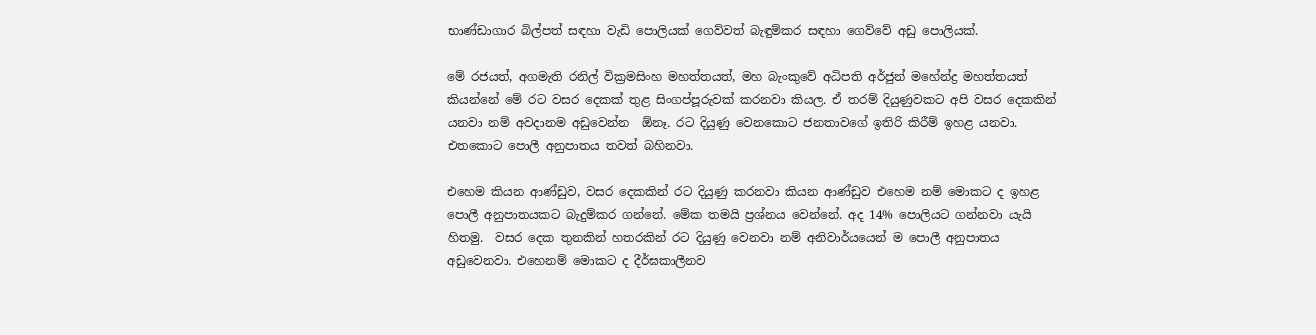භාණ්ඩාගාර බිල්පත් සඳහා වැඩි පොලියක් ගෙව්වත් බැඳුම්කර සඳහා ගෙව්වේ අඩු පොලියක්.

මේ රජයත්, අගමැති රනිල් වික්‍රමසිංහ මහත්තයත්, මහ බැංකුවේ අධිපති අර්ජුන් මහේන්ද්‍ර මහත්තයත් කියන්නේ මේ රට වසර දෙකක් තුළ සිංගප්පූරුවක් කරනවා කියල. ඒ තරම් දියුණුවකට අපි වසර දෙකකින් යනවා නම් අවදානම අඩුවෙන්න  ඕනෑ. රට දියුණු වෙනකොට ජනතාවගේ ඉතිරි කිරීම් ඉහළ යනවා. එතකොට පොලී අනුපාතය තවත් බහිනවා.

එහෙම කියන ආණ්ඩුව, වසර දෙකකින් රට දියුණු කරනවා කියන ආණ්ඩුව එහෙම නම් මොකට ද ඉහළ පොලී අනුපාතයකට බැදුම්කර ගන්නේ. මේක තමයි ප්‍රශ්නය වෙන්නේ. අද 14% පොලියට ගන්නවා යැයි හිතමු.  වසර දෙක තුනකින් හතරකින් රට දියුණු වෙනවා නම් අනිවාර්යයෙන් ම පොලී අනුපාතය අඩුවෙනවා. එහෙනම් මොකට ද දීර්ඝකාලීනව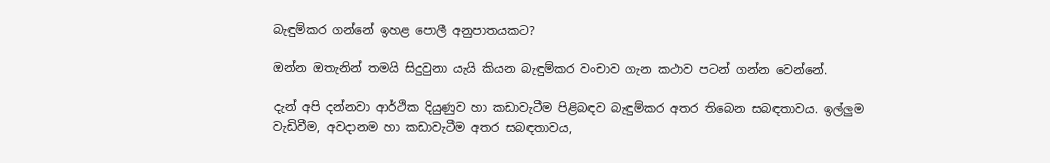බැඳුම්කර ගන්නේ ඉහළ පොලී අනුපාතයකට?

ඔන්න ඔතැනින් තමයි සිදුවුනා යැයි කියන බැඳුම්කර වංචාව ගැන කථාව පටන් ගන්න වෙන්නේ.

දැන් අපි දන්නවා ආර්ථික දියුණුව හා කඩාවැටීම පිළිබඳව බැඳුම්කර අතර තිබෙන සබඳතාවය. ඉල්ලුම වැඩිවීම, අවදානම හා කඩාවැටීම අතර සබඳතාවය,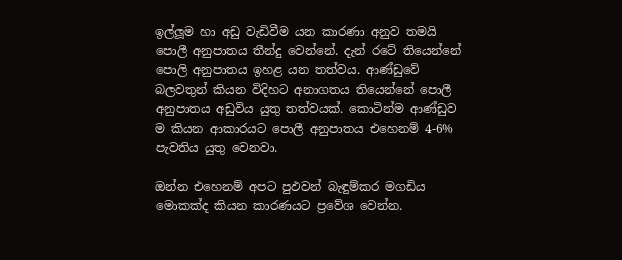ඉල්ලූම හා අඩු වැඩිවීම යන කාරණා අනුව තමයි පොලී අනුපාතය තීන්දු වෙන්නේ. දැන් රටේ තියෙන්නේ පොලි අනුපාතය ඉහළ යන තත්වය. ආණ්ඩුවේ බලවතුන් කියන විදිහට අනාගතය තියෙන්නේ පොලී අනුපාතය අඩුවිය යුතු තත්වයක්. කොටින්ම ආණ්ඩුව ම කියන ආකාරයට පොලී අනුපාතය එහෙනම් 4-6% පැවතිය යුතු වෙනවා.

ඔන්න එහෙනම් අපට පුඵවන් බැඳුම්කර මගඩිය මොකක්ද කියන කාරණයට ප්‍රවේශ වෙන්න.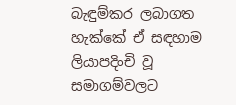බැඳුම්කර ලබාගත හැක්කේ ඒ සඳහාම ලියාපදිංචි වූ සමාගම්වලට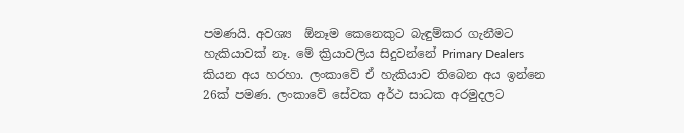පමණයි. අවශ්‍ය  ඕනෑම කෙනෙකුට බැඳුම්කර ගැනීමට හැකියාවක් නෑ. මේ ක්‍රියාවලිය සිදුවන්නේ Primary Dealers කියන අය හරහා. ලංකාවේ ඒ හැකියාව තිබෙන අය ඉන්නෙ 26ක් පමණ. ලංකාවේ සේවක අර්ථ සාධක අරමුදලට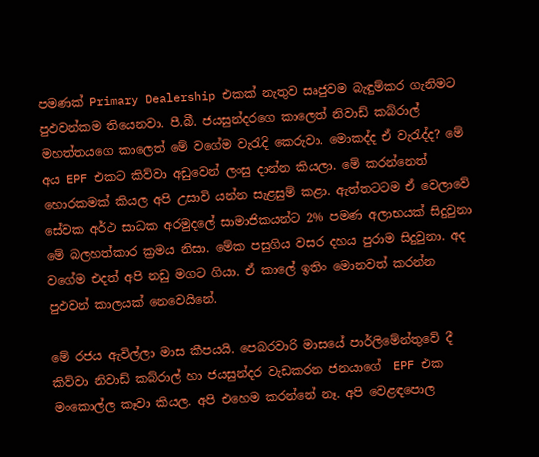පමණක් Primary Dealership එකක් නැතුව සෘජුවම බැඳුම්කර ගැනිමට පුඵවන්කම තියෙනවා. පී.බී. ජයසුන්දරගෙ කාලෙත් නිවාඩ් කබ්රාල් මහත්තයගෙ කාලෙත් මේ වගේම වැරැදි කෙරුවා. මොකද්ද ඒ වැරැද්ද? මේ අය EPF එකට කිව්වා අඩුවෙන් ලංසු දාන්න කියලා. මේ කරන්නෙත් හොරකමක් කියල අපි උසාවි යන්න සැළසුම් කළා. ඇත්තටටම ඒ වෙලාවේ සේවක අර්ථ සාධක අරමුදලේ සාමාජිකයන්ට 2% පමණ අලාභයක් සිදුවුනා මේ බලහත්කාර ක්‍රමය නිසා. මේක පසුගිය වසර දහය පුරාම සිදුවුනා. අද වගේම එදත් අපි නඩු මගට ගියා. ඒ කාලේ ඉතිං මොනවත් කරන්න පුඵවන් කාලයක් නෙවෙයිනේ.

මේ රජය ඇවිල්ලා මාස කීපයයි. පෙබරවාරි මාසයේ පාර්ලිමේන්තුවේ දී කිව්වා නිවාඩ් කබ්රාල් හා ජයසුන්දර වැඩකරන ජනයාගේ  EPF එක මංකොල්ල කෑවා කියල. අපි එහෙම කරන්නේ නෑ. අපි වෙළඳපොල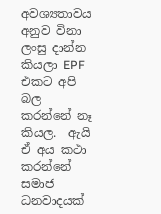අවශ්‍යතාවය අනුව විනා ලංසු දාන්න කියලා EPF එකට අපි බල කරන්නේ නෑ කියල.  ඇයි ඒ අය කථා කරන්නේ සමාජ ධනවාදයක්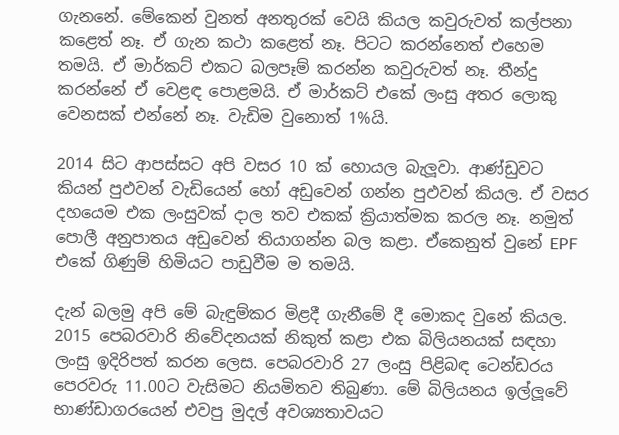ගැනනේ. මේකෙන් වුනත් අනතුරක් වෙයි කියල කවුරුවත් කල්පනා කළෙත් නෑ. ඒ ගැන කථා කළෙත් නෑ. පිටට කරන්නෙත් එහෙම තමයි. ඒ මාර්කට් එකට බලපෑම් කරන්න කවුරුවත් නෑ. තීන්දු කරන්නේ ඒ වෙළඳ පොළමයි. ඒ මාර්කට් එකේ ලංසු අතර ලොකු වෙනසක් එන්නේ නෑ. වැඩිම වුනොත් 1%යි.

2014 සිට ආපස්සට අපි වසර 10 ක් හොයල බැලූවා. ආණ්ඩුවට කියන් පුඵවන් වැඩියෙන් හෝ අඩුවෙන් ගන්න පුඵවන් කියල. ඒ වසර දහයෙම එක ලංසුවක් දාල තව එකක් ක්‍රියාත්මක කරල නෑ. නමුත් පොලී අනුපාතය අඩුවෙන් තියාගන්න බල කළා. ඒකෙනුත් වුනේ EPF එකේ ගිණුම් හිමියට පාඩුවීම ම තමයි.

දැන් බලමු අපි මේ බැඳුම්කර මිළදී ගැනීමේ දී මොකද වුනේ කියල. 2015 පෙබරවාරි නිවේදනයක් නිකුත් කළා එක බිලියනයක් සඳහා ලංසු ඉදිරිපත් කරන ලෙස. පෙබරවාරි 27 ලංසු පිළිබඳ ටෙන්ඩරය පෙරවරු 11.00ට වැසිමට නියමිතව තිබුණා. මේ බිලියනය ඉල්ලූවේ භාණ්ඩාගරයෙන් එවපු මුදල් අවශ්‍යතාවයට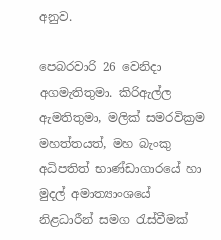අනුව.

පෙබරවාරි 26 වෙනිදා අගමැතිතුමා. කිරිඇල්ල ඇමතිතුමා, මලික් සමරවික්‍රම මහත්තයත්, මහ බැංකු අධිපතිත් භාණ්ඩාගාරයේ හා මුදල් අමාත්‍යාංශයේ නිළධාරීන් සමග රැස්වීමක්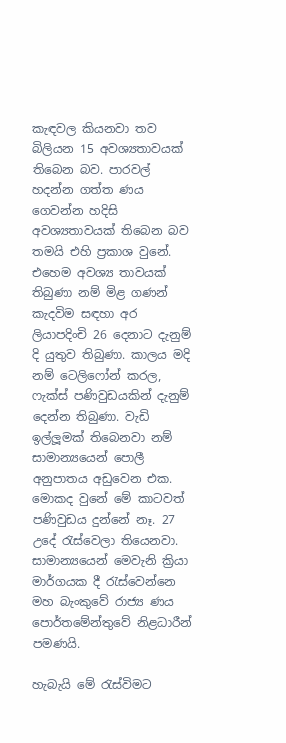කැඳවල කියනවා තව බිලියන 15 අවශ්‍යතාවයක් තිබෙන බව. පාරවල් හදන්න ගත්ත ණය ගෙවන්න හදිසි අවශ්‍යතාවයක් තිබෙන බව තමයි එහි ප්‍රකාශ වුනේ. එහෙම අවශ්‍ය තාවයක් තිබුණා නම් මිළ ගණන් කැදවිම සඳහා අර ලියාපදිංචි 26 දෙනාට දැනුම් දි යුතුව තිබුණා. කාලය මදි නම් ටෙලිෆෝන් කරල, ෆැක්ස් පණිවුඩයකින් දැනුම් දෙන්න තිබුණා. වැඩි ඉල්ලූමක් තිබෙනවා නම් සාමාන්‍යයෙන් පොලී අනුපාතය අඩුවෙන එක. මොකද වුනේ මේ කාටවත් පණිවුඩය දුන්නේ නෑ. 27 උදේ රැස්වෙලා තියෙනවා. සාමාන්‍යයෙන් මෙවැනි ක්‍රියා මාර්ගයක දී රැස්වෙන්නෙ මහ බැංකුවේ රාජ්‍ය ණය පොර්තමේන්තුවේ නිළධාරීන් පමණයි.

හැබැයි මේ රැස්විමට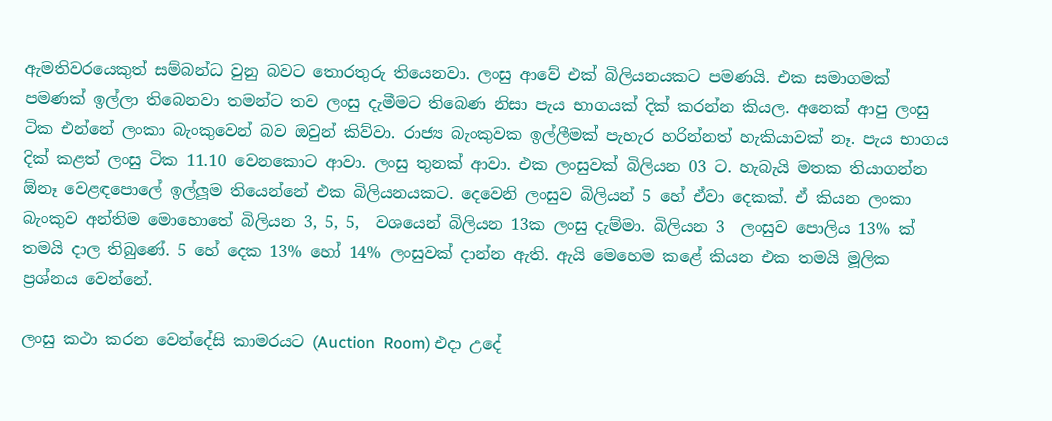ඇමතිවරයෙකුත් සම්බන්ධ වුනු බවට තොරතුරු තියෙනවා. ලංසු ආවේ එක් බිලියනයකට පමණයි. එක සමාගමක් පමණක් ඉල්ලා තිබෙනවා තමන්ට තව ලංසු දැමීමට තිබෙණ නිසා පැය භාගයක් දික් කරන්න කියල. අනෙක් ආපු ලංසු ටික එන්නේ ලංකා බැංකුවෙන් බව ඔවුන් කිව්වා. රාජ්‍ය බැංකුවක ඉල්ලීමක් පැහැර හරින්නත් හැකියාවක් නෑ. පැය භාගය දික් කළත් ලංසු ටික 11.10 වෙනකොට ආවා. ලංසු තුනක් ආවා. එක ලංසුවක් බිලියන 03 ට. හැබැයි මතක තියාගන්න ඕනෑ වෙළඳපොලේ ඉල්ලූම තියෙන්නේ එක බිලියනයකට. දෙවෙනි ලංසුව බිලියන් 5 හේ ඒවා දෙකක්. ඒ කියන ලංකා බැංකුව අන්තිම මොහොතේ බිලියන 3, 5, 5,  වශයෙන් බිලියන 13ක ලංසු දැම්මා. බිලියන 3  ලංසුව පොලිය 13% ක් තමයි දාල තිබුණේ. 5 හේ දෙක 13% හෝ 14% ලංසුවක් දාන්න ඇති. ඇයි මෙහෙම කළේ කියන එක තමයි මූලික ප්‍රශ්නය වෙන්නේ.

ලංසු කථා කරන වෙන්දේසි කාමරයට (Auction  Room) එදා උදේ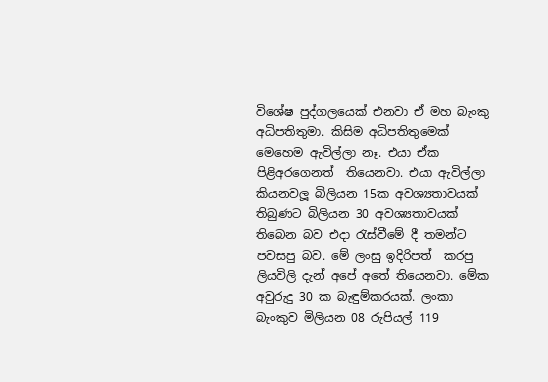විශේෂ පුද්ගලයෙක් එනවා ඒ මහ බැංකු අධිපතිතුමා. කිසිම අධිපතිතුමෙක් මෙහෙම ඇවිල්ලා නෑ. එයා ඒක පිළිඅරගෙනත්  තියෙනවා. එයා ඇවිල්ලා කියනවලූ බිලියන 15ක අවශ්‍යතාවයක් තිබුණට බිලියන 30 අවශ්‍යතාවයක් තිබෙන බව එදා රැස්වීමේ දී තමන්ට පවසපු බව. මේ ලංසු ඉදිරිපත්  කරපු ලියවිලි දැන් අපේ අතේ තියෙනවා. මේක අවුරුදු 30 ක බැඳුම්කරයක්. ලංකා බැංකුව මිලියන 08 රුපියල් 119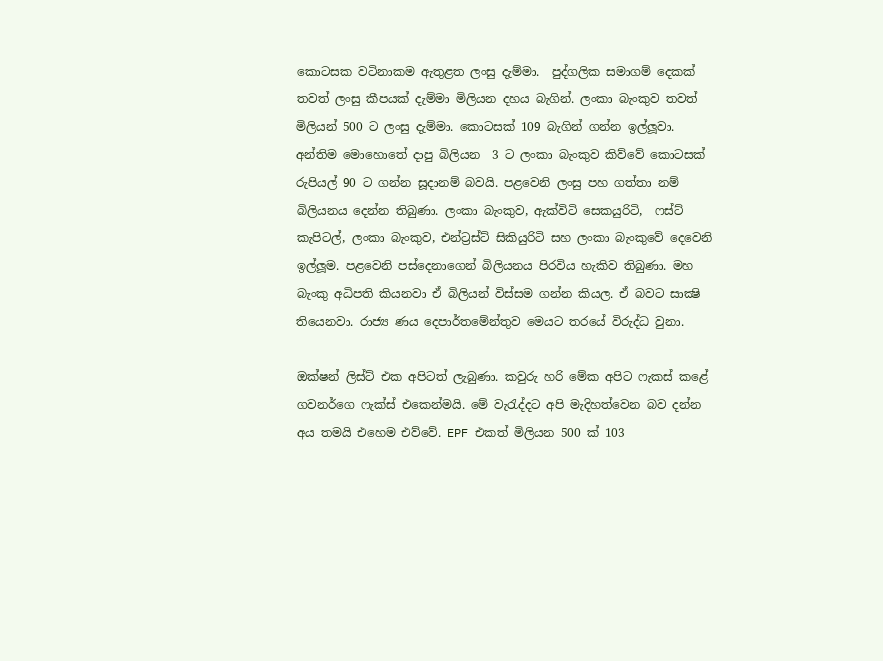කොටසක වටිනාකම ඇතුළත ලංසු දැම්මා.  පුද්ගලික සමාගම් දෙකක් තවත් ලංසු කීපයක් දැම්මා මිලියන දහය බැගින්. ලංකා බැංකුව තවත් මිලියන් 500 ට ලංසු දැම්මා. කොටසක් 109 බැගින් ගන්න ඉල්ලූවා. අන්තිම මොහොතේ දාපු බිලියන  3 ට ලංකා බැංකුව කිව්වේ කොටසක් රුපියල් 90 ට ගන්න සූදානම් බවයි. පළවෙනි ලංසු පහ ගත්තා නම් බිලියනය දෙන්න තිබුණා. ලංකා බැංකුව, ඇක්විටි සෙකයුරිටි,  ෆස්ට් කැපිටල්, ලංකා බැංකුව, එන්ට්‍රස්ට් සිකියුරිටි සහ ලංකා බැංකුවේ දෙවෙනි ඉල්ලූම. පළවෙනි පස්දෙනාගෙන් බිලියනය පිරවිය හැකිව තිබුණා. මහ බැංකු අධිපති කියනවා ඒ බිලියන් විස්සම ගන්න කියල. ඒ බවට සාක්‍ෂි තියෙනවා. රාජ්‍ය ණය දෙපාර්තමේන්තුව මෙයට තරයේ විරුද්ධ වුනා.

ඔක්ෂන් ලිස්ට් එක අපිටත් ලැබුණා. කවුරු හරි මේක අපිට ෆැකස් කළේ ගවනර්ගෙ ෆැක්ස් එකෙන්මයි. මේ වැරැද්දට අපි මැදිහත්වෙන බව දන්න අය තමයි එහෙම එව්වේ. EPF එකත් මිලියන 500 ක් 103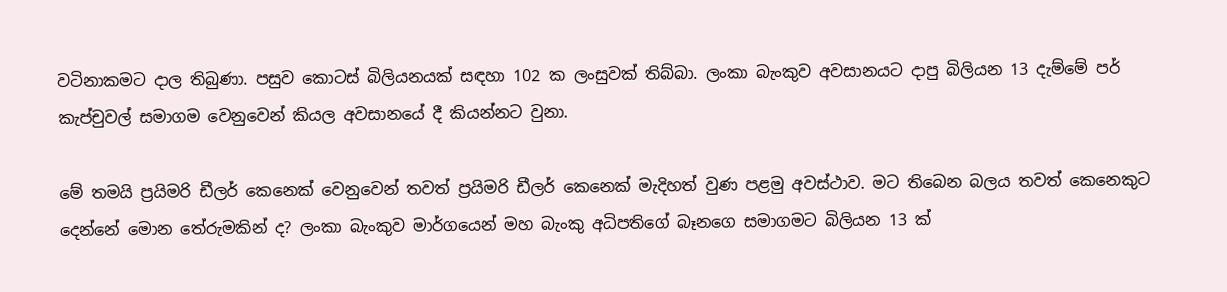වටිනාකමට දාල තිබුණා. පසුව කොටස් බිලියනයක් සඳහා 102 ක ලංසුවක් තිබ්බා. ලංකා බැංකුව අවසානයට දාපු බිලියන 13 දැම්මේ පර් කැප්චුවල් සමාගම වෙනුවෙන් කියල අවසානයේ දී කියන්නට වුනා.

මේ තමයි ප්‍රයිමරි ඩීලර් කෙනෙක් වෙනුවෙන් තවත් ප්‍රයිමරි ඩීලර් කෙනෙක් මැදිහත් වුණ පළමු අවස්ථාව. මට තිබෙන බලය තවත් කෙනෙකුට දෙන්නේ මොන තේරුමකින් ද? ලංකා බැංකුව මාර්ගයෙන් මහ බැංකු අධිපතිගේ බෑනගෙ සමාගමට බිලියන 13 ක්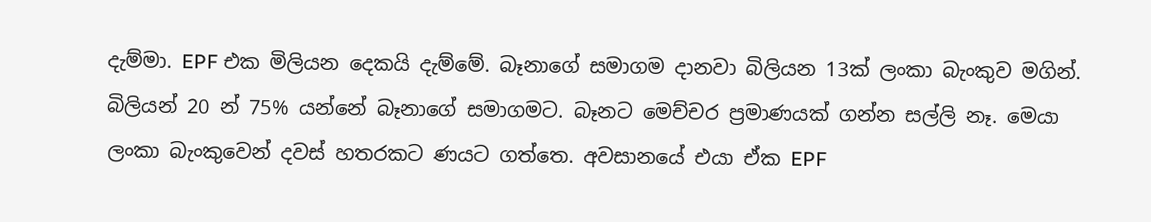දැම්මා. EPF එක මිලියන දෙකයි දැම්මේ. බෑනාගේ සමාගම දානවා බිලියන 13ක් ලංකා බැංකුව මගින්. බිලියන් 20 න් 75% යන්නේ බෑනාගේ සමාගමට. බෑනට මෙච්චර ප්‍රමාණයක් ගන්න සල්ලි නෑ. මෙයා ලංකා බැංකුවෙන් දවස් හතරකට ණයට ගත්තෙ. අවසානයේ එයා ඒක EPF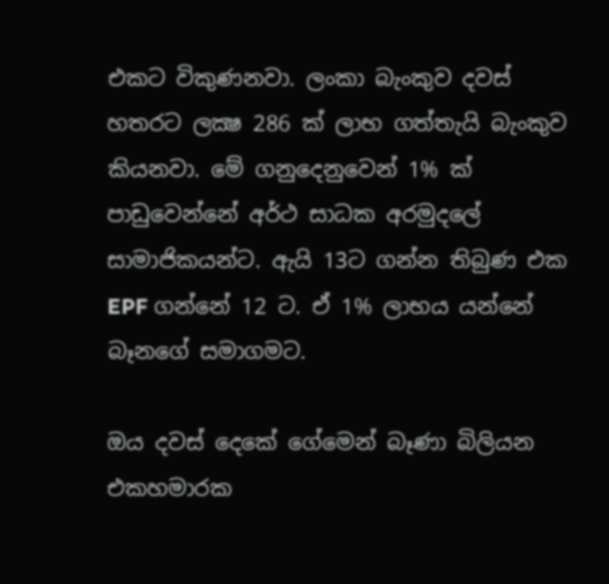එකට විකුණනවා. ලංකා බැංකුව දවස් හතරට ලක්‍ෂ 286 ක් ලාභ ගත්තැයි බැංකුව කියනවා. මේ ගනුදෙනුවෙන් 1% ක් පාඩුවෙන්නේ අර්ථ සාධක අරමුදලේ සාමාජිකයන්ට. ඇයි 13ට ගන්න තිබුණ එක EPF ගන්නේ 12 ට. ඒ 1% ලාභය යන්නේ බෑනගේ සමාගමට.

ඔය දවස් දෙකේ ගේමෙන් බෑණා බිලියන එකහමාරක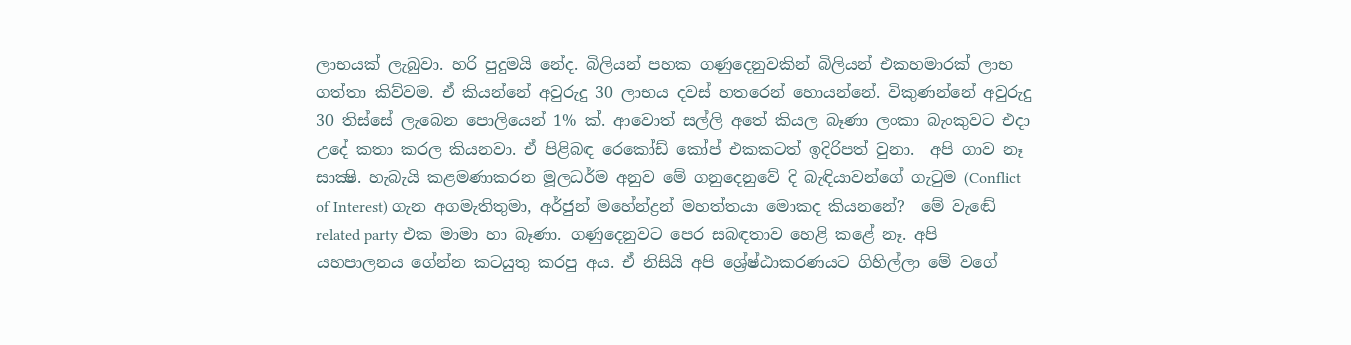ලාභයක් ලැබුවා. හරි පුදුමයි නේද. බිලියන් පහක ගණුදෙනුවකින් බිලියන් එකහමාරක් ලාභ ගත්තා කිව්වම. ඒ කියන්නේ අවුරුදු 30 ලාභය දවස් හතරෙන් හොයන්නේ. විකුණන්නේ අවුරුදු 30 තිස්සේ ලැබෙන පොලියෙන් 1% ක්. ආවොත් සල්ලි අතේ කියල බෑණා ලංකා බැංකුවට එදා උදේ කතා කරල කියනවා. ඒ පිළිබඳ රෙකෝඩ් කෝප් එකකටත් ඉදිරිපත් වුනා.  අපි ගාව නෑ සාක්‍ෂි. හැබැයි කළමණාකරන මූලධර්ම අනුව මේ ගනුදෙනුවේ දි බැඳියාවන්ගේ ගැටුම (Conflict of Interest) ගැන අගමැතිතුමා, අර්ජුන් මහේන්ද්‍රන් මහත්තයා මොකද කියනනේ?  මේ වැඬේ related party එක මාමා හා බෑණා. ගණුදෙනුවට පෙර සබඳතාව හෙළි කළේ නෑ. අපි යහපාලනය ගේන්න කටයුතු කරපු අය. ඒ නිසියි අපි ශ්‍රේෂ්ඨාකරණයට ගිහිල්ලා මේ වගේ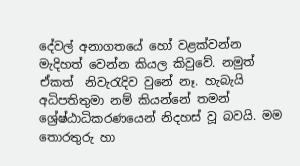දේවල් අනාගතයේ හෝ වළක්වන්න මැදිහත් වෙන්න කියල කිවුවේ. නමුත් ඒකත්  නිවැරැදිව වුනේ නෑ. හැබැයි අධිපතිතුමා නම් කියන්නේ තමන් ශ්‍රේෂ්ඨාධිකරණයෙන් නිදහස් වූ බවයි. මම තොරතුරු හා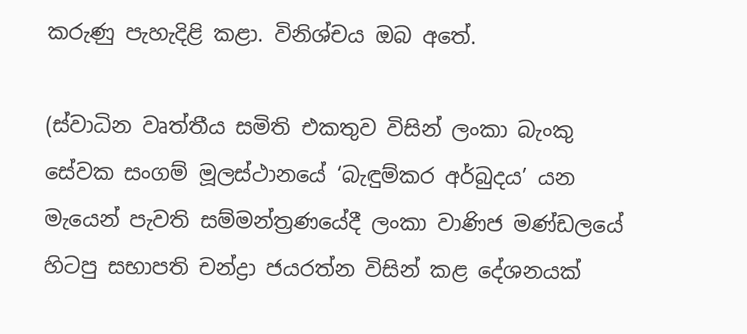කරුණු පැහැදිළි කළා. විනිශ්චය ඔබ අතේ.

(ස්වාධින වෘත්තීය සමිති එකතුව විසින් ලංකා බැංකු සේවක සංගම් මූලස්ථානයේ ‘බැඳුම්කර අර්බුදය’ යන මැයෙන් පැවති සම්මන්ත්‍රණයේදී ලංකා වාණිජ මණ්ඩලයේ හිටපු සභාපති චන්ද්‍රා ජයරත්න විසින් කළ දේශනයක්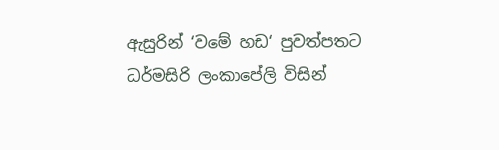ඇසුරින් ‘වමේ හඩ‘ පුවත්පතට ධර්මසිරි ලංකාපේලි විසින්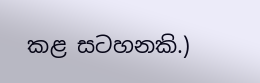කළ සටහනකි.)